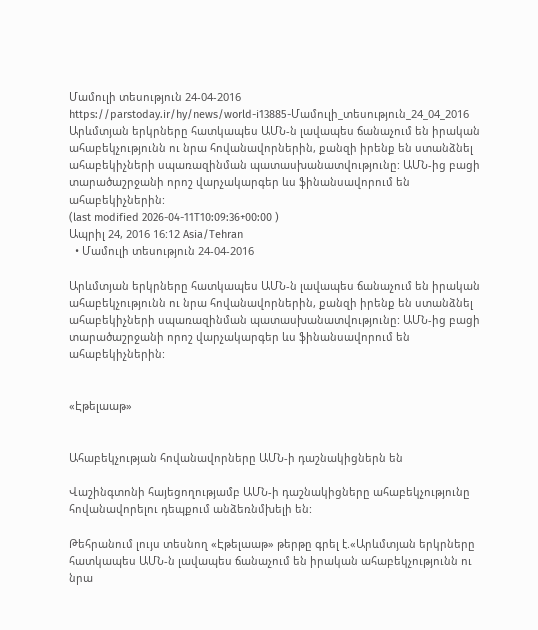Մամուլի տեսություն 24-04-2016
https://parstoday.ir/hy/news/world-i13885-Մամուլի_տեսություն_24_04_2016
Արևմտյան երկրները հատկապես ԱՄՆ-ն լավապես ճանաչում են իրական ահաբեկչությունն ու նրա հովանավորներին, քանզի իրենք են ստանձնել ահաբեկիչների սպառազինման պատասխանատվությունը: ԱՄՆ-ից բացի տարածաշրջանի որոշ վարչակարգեր ևս ֆինանսավորում են ահաբեկիչներին:
(last modified 2026-04-11T10:09:36+00:00 )
Ապրիլ 24, 2016 16:12 Asia/Tehran
  • Մամուլի տեսություն 24-04-2016

Արևմտյան երկրները հատկապես ԱՄՆ-ն լավապես ճանաչում են իրական ահաբեկչությունն ու նրա հովանավորներին, քանզի իրենք են ստանձնել ահաբեկիչների սպառազինման պատասխանատվությունը: ԱՄՆ-ից բացի տարածաշրջանի որոշ վարչակարգեր ևս ֆինանսավորում են ահաբեկիչներին:


«Էթելաաթ»


Ահաբեկչության հովանավորները ԱՄՆ-ի դաշնակիցներն են

Վաշինգտոնի հայեցողությամբ ԱՄՆ-ի դաշնակիցները ահաբեկչությունը հովանավորելու դեպքում անձեռնմխելի են:

Թեհրանում լույս տեսնող «Էթելաաթ» թերթը գրել է.«Արևմտյան երկրները հատկապես ԱՄՆ-ն լավապես ճանաչում են իրական ահաբեկչությունն ու նրա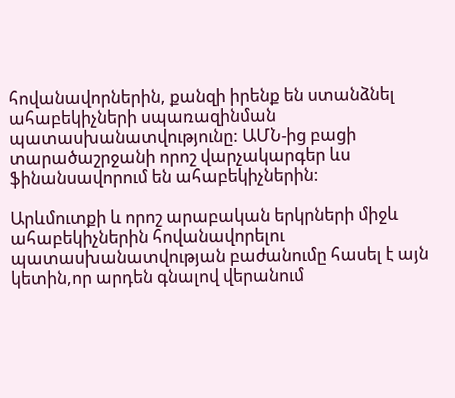հովանավորներին, քանզի իրենք են ստանձնել ահաբեկիչների սպառազինման պատասխանատվությունը: ԱՄՆ-ից բացի տարածաշրջանի որոշ վարչակարգեր ևս ֆինանսավորում են ահաբեկիչներին:

Արևմուտքի և որոշ արաբական երկրների միջև ահաբեկիչներին հովանավորելու պատասխանատվության բաժանումը հասել է այն կետին,որ արդեն գնալով վերանում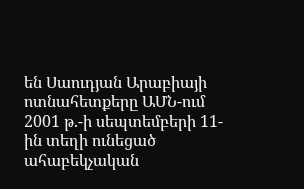են Սաուդյան Արաբիայի ոտնահետքերը ԱՄՆ-ում 2001 թ.-ի սեպտեմբերի 11-ին տեղի ունեցած ահաբեկչական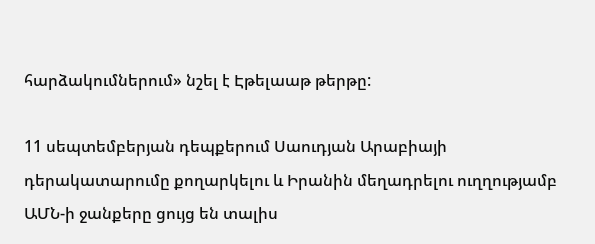հարձակումներում» նշել է Էթելաաթ թերթը:

11 սեպտեմբերյան դեպքերում Սաուդյան Արաբիայի դերակատարումը քողարկելու և Իրանին մեղադրելու ուղղությամբ ԱՄՆ-ի ջանքերը ցույց են տալիս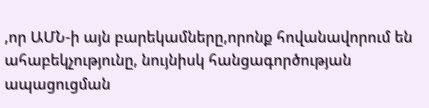,որ ԱՄՆ-ի այն բարեկամները,որոնք հովանավորում են ահաբեկչությունը, նույնիսկ հանցագործության ապացուցման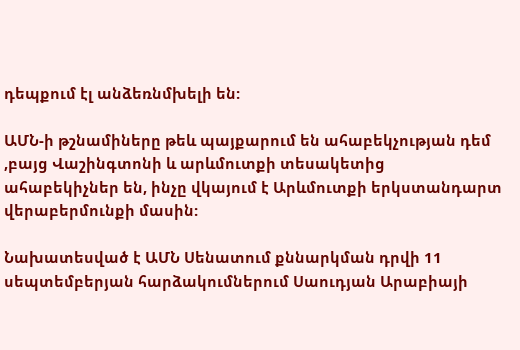դեպքում էլ անձեռնմխելի են:

ԱՄՆ-ի թշնամիները թեև պայքարում են ահաբեկչության դեմ ,բայց Վաշինգտոնի և արևմուտքի տեսակետից ահաբեկիչներ են, ինչը վկայում է Արևմուտքի երկստանդարտ վերաբերմունքի մասին:

Նախատեսված է ԱՄՆ Սենատում քննարկման դրվի 11 սեպտեմբերյան հարձակումներում Սաուդյան Արաբիայի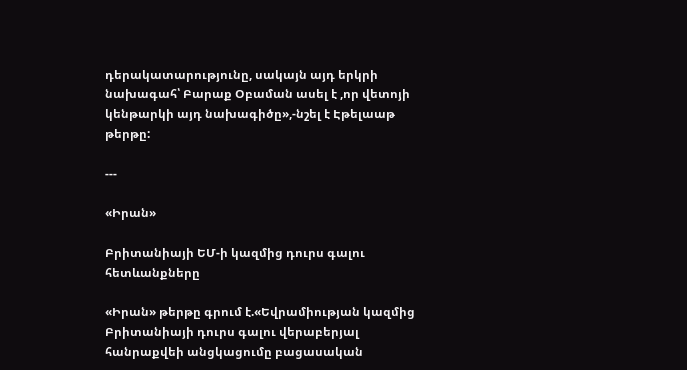դերակատարությունը, սակայն այդ երկրի նախագահ՝ Բարաք Օբաման ասել է ,որ վետոյի կենթարկի այդ նախագիծը»,-նշել է Էթելաաթ թերթը:

---

«Իրան»

Բրիտանիայի ԵՄ-ի կազմից դուրս գալու հետևանքները

«Իրան» թերթը գրում է.«Եվրամիության կազմից Բրիտանիայի դուրս գալու վերաբերյալ հանրաքվեի անցկացումը բացասական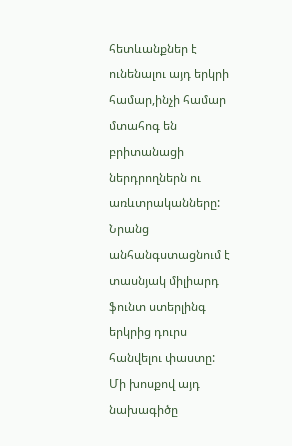հետևանքներ է ունենալու այդ երկրի համար,ինչի համար մտահոգ են բրիտանացի ներդրողներն ու առևտրականները: Նրանց անհանգստացնում է տասնյակ միլիարդ ֆունտ ստերլինգ երկրից դուրս հանվելու փաստը: Մի խոսքով այդ նախագիծը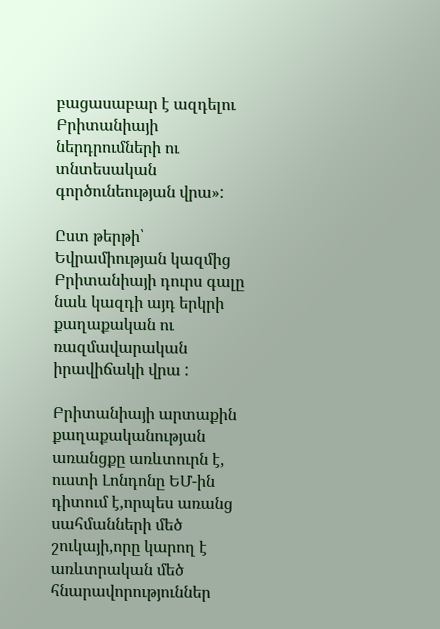բացասաբար է ազդելու Բրիտանիայի ներդրումների ու տնտեսական գործունեության վրա»:

Ըստ թերթի՝ Եվրամիության կազմից Բրիտանիայի դուրս գալը նաև կազդի այդ երկրի քաղաքական ու ռազմավարական իրավիճակի վրա :

Բրիտանիայի արտաքին քաղաքականության առանցքը առևտուրն է, ուստի Լոնդոնը ԵՄ-ին դիտում է,որպես առանց սահմանների մեծ շուկայի,որը կարող է առևտրական մեծ հնարավորություններ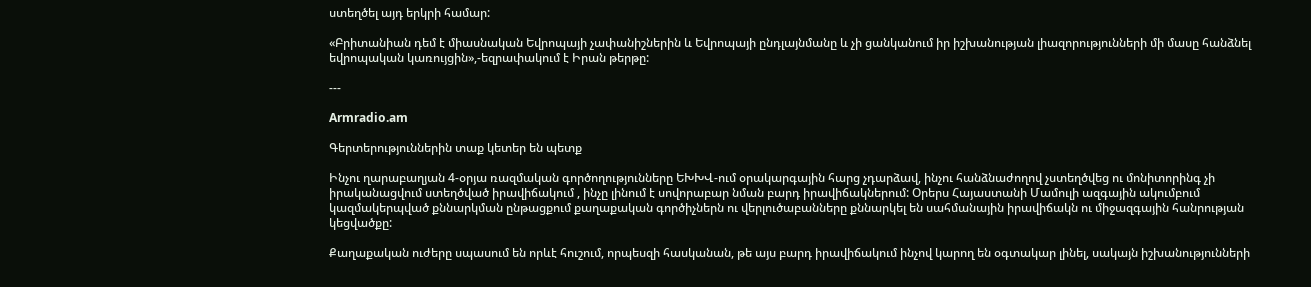ստեղծել այդ երկրի համար:

«Բրիտանիան դեմ է միասնական Եվրոպայի չափանիշներին և Եվրոպայի ընդլայնմանը և չի ցանկանում իր իշխանության լիազորությունների մի մասը հանձնել եվրոպական կառույցին»,-եզրափակում է Իրան թերթը:

---

Armradio.am

Գերտերություններին տաք կետեր են պետք

Ինչու ղարաբաղյան 4-օրյա ռազմական գործողությունները ԵԽԽՎ-ում օրակարգային հարց չդարձավ, ինչու հանձնաժողով չստեղծվեց ու մոնիտորինգ չի իրականացվում ստեղծված իրավիճակում , ինչը լինում է սովորաբար նման բարդ իրավիճակներում: Օրերս Հայաստանի Մամուլի ազգային ակումբում կազմակերպված քննարկման ընթացքում քաղաքական գործիչներն ու վերլուծաբանները քննարկել են սահմանային իրավիճակն ու միջազգային հանրության կեցվածքը:

Քաղաքական ուժերը սպասում են որևէ հուշում, որպեսզի հասկանան, թե այս բարդ իրավիճակում ինչով կարող են օգտակար լինել, սակայն իշխանությունների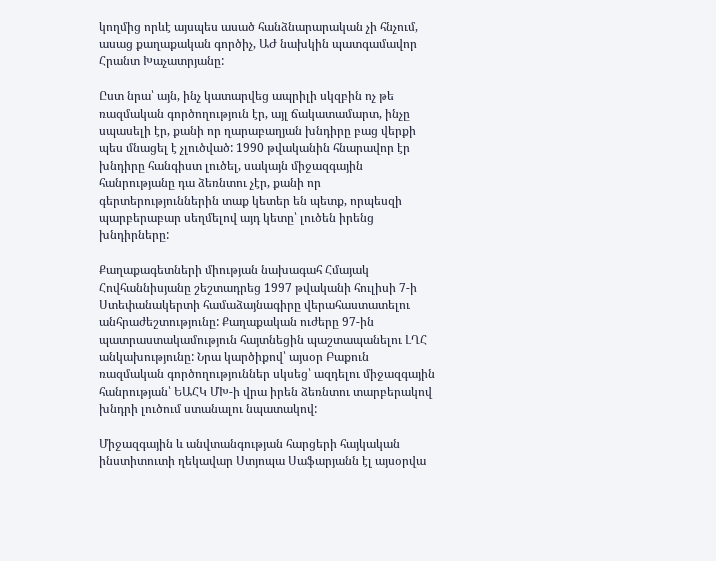կողմից որևէ այսպես ասած հանձնարարական չի հնչում, ասաց քաղաքական գործիչ, ԱԺ նախկին պատգամավոր Հրանտ Խաչատրյանը:

Ըստ նրա՝ այն, ինչ կատարվեց ապրիլի սկզբին ոչ թե ռազմական գործողություն էր, այլ ճակատամարտ, ինչը սպասելի էր, քանի որ ղարաբաղյան խնդիրը բաց վերքի պես մնացել է չլուծված: 1990 թվականին հնարավոր էր խնդիրը հանգիստ լուծել, սակայն միջազգային հանրությանը դա ձեռնտու չէր, քանի որ գերտերություններին տաք կետեր են պետք, որպեսզի պարբերաբար սեղմելով այդ կետը՝ լուծեն իրենց խնդիրները:

Քաղաքագետների միության նախագահ Հմայակ Հովհաննիսյանը շեշտադրեց 1997 թվականի հուլիսի 7-ի Ստեփանակերտի համաձայնագիրը վերահաստատելու անհրաժեշտությունը: Քաղաքական ուժերը 97-ին պատրաստակամություն հայտնեցին պաշտապանելու ԼՂՀ անկախությունը: Նրա կարծիքով՝ այսօր Բաքուն ռազմական գործողություններ սկսեց՝ ազդելու միջազգային հանրության՝ ԵԱՀԿ ՄԽ-ի վրա իրեն ձեռնտու տարբերակով խնդրի լուծում ստանալու նպատակով:

Միջազգային և անվտանգության հարցերի հայկական ինստիտուտի ղեկավար Ստյոպա Սաֆարյանն էլ այսօրվա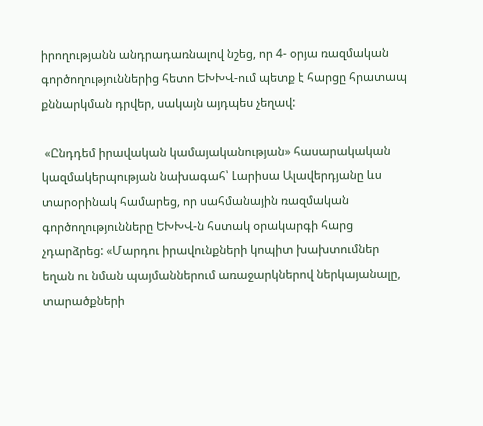իրողությանն անդրադառնալով նշեց, որ 4- օրյա ռազմական գործողություններից հետո ԵԽԽՎ-ում պետք է հարցը հրատապ քննարկման դրվեր, սակայն այդպես չեղավ:

 «Ընդդեմ իրավական կամայականության» հասարակական կազմակերպության նախագահ՝ Լարիսա Ալավերդյանը ևս տարօրինակ համարեց, որ սահմանային ռազմական գործողությունները ԵԽԽՎ-ն հստակ օրակարգի հարց չդարձրեց: «Մարդու իրավունքների կոպիտ խախտումներ եղան ու նման պայմաններում առաջարկներով ներկայանալը, տարածքների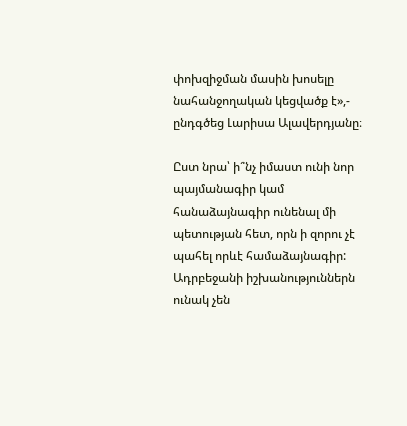փոխզիջման մասին խոսելը նահանջողական կեցվածք է»,- ընդգծեց Լարիսա Ալավերդյանը։

Ըստ նրա՝ ի՞նչ իմաստ ունի նոր պայմանագիր կամ հանաձայնագիր ունենալ մի պետության հետ, որն ի զորու չէ պահել որևէ համաձայնագիր: Ադրբեջանի իշխանություններն ունակ չեն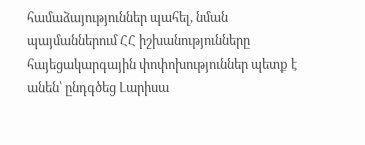համաձայություններ պահել, նման պայմաններում ՀՀ իշխանությունները հայեցակարգային փոփոխություններ պետք է անեն՝ ընդգծեց Լարիսա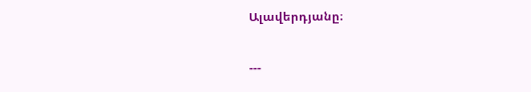Ալավերդյանը։

---